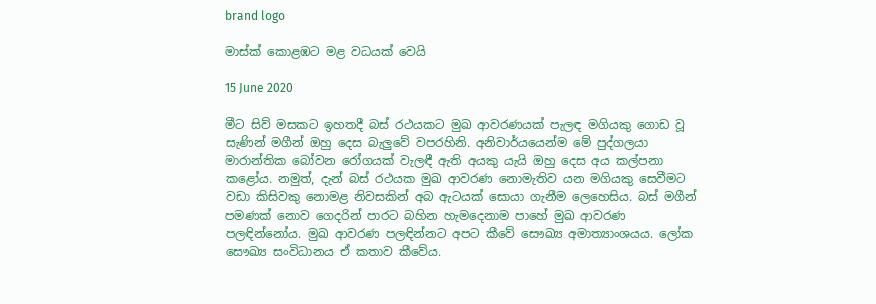brand logo

මාස්ක් කොළඹට මළ වධයක් වෙයි

15 June 2020

මීට සිව් මසකට ඉහතදී බස් රථයකට මුඛ ආවරණයක් පැලඳ මගියකු ගොඩ වූ සැණින් මගීන් ඔහු දෙස බැලුවේ වපරහිනි. අනිවාර්යයෙන්ම මේ පුද්ගලයා මාරාන්තික බෝවන රෝගයක් වැලඳී ඇති අයකු යැයි ඔහු දෙස අය කල්පනා කළෝය. නමුත්, දැන් බස් රථයක මුඛ ආවරණ නොමැතිව යන මගියකු සෙවීමට වඩා කිසිවකු නොමළ නිවසකින් අබ ඇටයක් සොයා ගැනීම ලෙහෙසිය. බස් මගීන් පමණක් නොව ගෙදරින් පාරට බහින හැමදෙනාම පාහේ මුඛ ආවරණ පලඳින්නෝය. මුඛ ආවරණ පලඳින්නට අපට කීවේ සෞඛ්‍ය අමාත්‍යාංශයය. ලෝක සෞඛ්‍ය සංවිධානය ඒ කතාව කීවේය.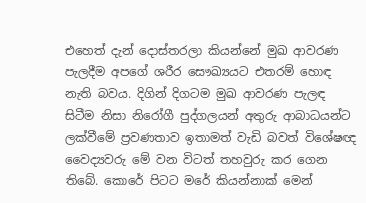එහෙත් දැන් දොස්තරලා කියන්නේ මුඛ ආවරණ පැලදීම අපගේ ශරීර සෞඛ්‍යයට එතරම් හොඳ නැති බවය. දිගින් දිගටම මුඛ ආවරණ පැලඳ සිටීම නිසා නිරෝගී පුද්ගලයන් අතුරු ආබාධයන්ට ලක්වීමේ ප්‍රවණතාව ඉතාමත් වැඩි බවත් විශේෂඥ වෛද්‍යවරු මේ වන විටත් තහවුරු කර ගෙන තිබේ. කොරේ පිටට මරේ කියන්නාක් මෙන්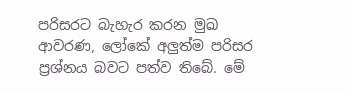පරිසරට බැහැර කරන මුඛ ආවරණ, ලෝකේ අලුත්ම පරිසර ප්‍රශ්නය බවට පත්ව තිබේ. මේ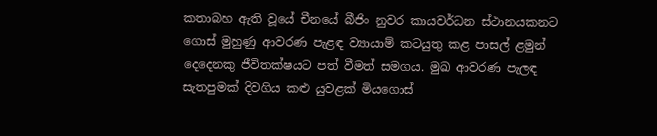කතාබහ ඇති වූයේ චීනයේ බීජිං නුවර කායවර්ධන ස්ථානයකනට ගොස් මුහුණු ආවරණ පැළඳ ව්‍යායාම් කටයුතු කළ පාසල් ළමුන් දෙදෙනකු ජීවිතක්ෂයට පත් වීමත් සමගය. මුඛ ආවරණ පැලඳ සැතපුමක් දිවගිය කළු යුවළක් මියගොස්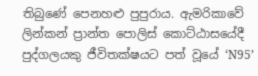තිබුණේ පෙනහළු පුපුරාය. ඇමරිකාවේ ලින්කන් ප්‍රාන්ත පොලිස් කොට්ඨාසයේදී පුද්ගලයකු ජීවිතක්ෂයට පත් වූයේ ‘N95’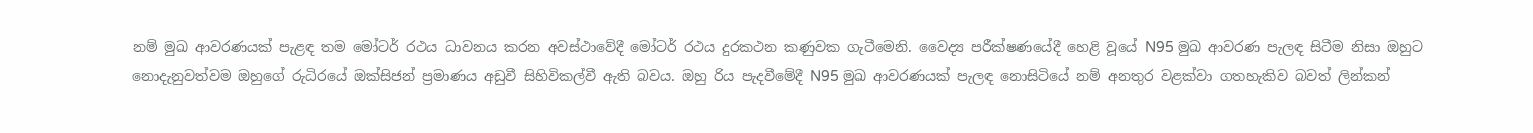නම් මුඛ ආවරණයක් පැළඳ තම මෝටර් රථය ධාවනය කරන අවස්ථාවේදී මෝටර් රථය දුරකථන කණුවක ගැටීමෙනි. වෛද්‍ය පරීක්ෂණයේදී හෙළි වූයේ N95 මුඛ ආවරණ පැලඳ සිටීම නිසා ඔහුට නොදැනුවත්වම ඔහුගේ රුධිරයේ ඔක්සිජන් ප්‍රමාණය අඩුවී සිහිවිකල්වී ඇති බවය. ඔහු රිය පැදවීමේදී N95 මුඛ ආවරණයක් පැලඳ නොසිටියේ නම් අනතුර වළක්වා ගතහැකිව බවත් ලින්කන්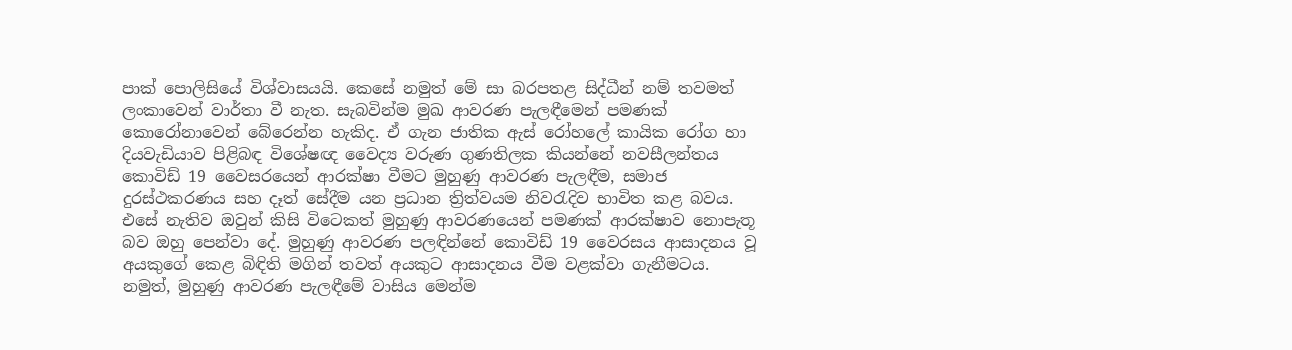පාක් පොලිසියේ විශ්වාසයයි. කෙසේ නමුත් මේ සා බරපතළ සිද්ධීන් නම් තවමත් ලංකාවෙන් වාර්තා වී නැත. සැබවින්ම මුඛ ආවරණ පැලඳීමෙන් පමණක් කොරෝනාවෙන් බේරෙන්න හැකිද. ඒ ගැන ජාතික ඇස් රෝහලේ කායික රෝග හා දියවැඩියාව පිළිබඳ විශේෂඥ වෛද්‍ය වරුණ ගුණතිලක කියන්නේ නවසීලන්තය කොවිඩ් 19 වෛසරයෙන් ආරක්ෂා වීමට මුහුණු ආවරණ පැලඳීම, සමාජ දුරස්ථකරණය සහ දෑත් සේදීම යන ප්‍රධාන ත්‍රිත්වයම නිවරැදිව භාවිත කළ බවය. එසේ නැතිව ඔවුන් කිසි විටෙකත් මුහුණු ආවරණයෙන් පමණක් ආරක්ෂාව නොපැතූ බව ඔහු පෙන්වා දේ. මුහුණු ආවරණ පලඳින්නේ කොවිඩ් 19 වෛරසය ආසාදනය වූ අයකුගේ කෙළ බිඳිති මගින් තවත් අයකුට ආසාදනය වීම වළක්වා ගැනීමටය. නමුත්, මුහුණු ආවරණ පැලඳීමේ වාසිය මෙන්ම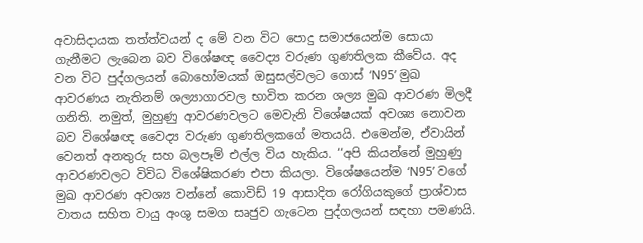අවාසිදායක තත්ත්වයන් ද මේ වන විට පොදු සමාජයෙන්ම සොයා ගැනීමට ලැබෙන බව විශේෂඥ වෛද්‍ය වරුණ ගුණතිලක කීවේය. අද වන විට පුද්ගලයන් බොහෝමයක් ඔසුසල්වලට ගොස් ‘N95’ මුඛ ආවරණය නැතිනම් ශල්‍යාගාරවල භාවිත කරන ශල්‍ය මුඛ ආවරණ මිලදී ගනිති. නමුත්, මුහුණු ආවරණවලට මෙවැනි විශේෂයක් අවශ්‍ය නොවන බව විශේෂඥ වෛද්‍ය වරුණ ගුණතිලකගේ මතයයි. එමෙන්ම, ඒවායින් වෙනත් අනතුරු සහ බලපෑම් එල්ල විය හැකිය. ‘‘අපි කියන්නේ මුහුණු ආවරණවලට විවිධ විශේෂිකරණ එපා කියලා. විශේෂයෙන්ම ‘N95’ වගේ මුඛ ආවරණ අවශ්‍ය වන්නේ කොවිඩ් 19 ආසාදිත රෝගියකුගේ ප්‍රාශ්වාස වාතය සහිත වායු අංශු සමග සෘජුව ගැටෙන පුද්ගලයන් සඳහා පමණයි.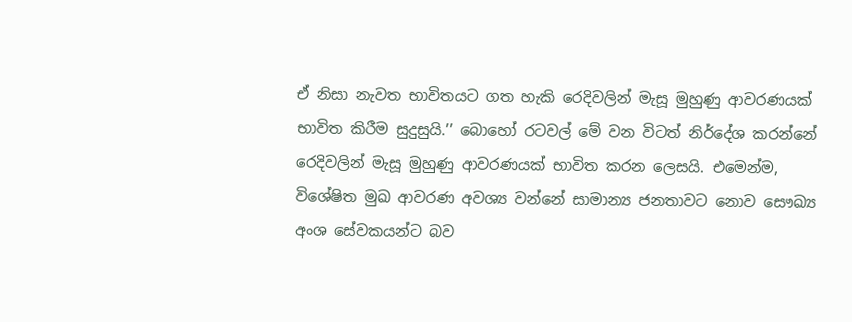ඒ නිසා නැවත භාවිතයට ගත හැකි රෙදිවලින් මැසූ මුහුණු ආවරණයක් භාවිත කිරීම සුදුසුයි.’’ බොහෝ රටවල් මේ වන විටත් නිර්දේශ කරන්නේ රෙදිවලින් මැසූ මුහුණු ආවරණයක් භාවිත කරන ලෙසයි. එමෙන්ම, විශේෂිත මුඛ ආවරණ අවශ්‍ය වන්නේ සාමාන්‍ය ජනතාවට නොව සෞඛ්‍ය අංශ සේවකයන්ට බව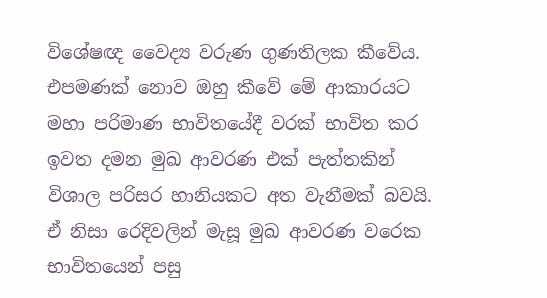විශේෂඥ වෛද්‍ය වරුණ ගුණතිලක කීවේය. එපමණක් නොව ඔහු කීවේ මේ ආකාරයට මහා පරිමාණ භාවිතයේදී වරක් භාවිත කර ඉවත දමන මුඛ ආවරණ එක් පැත්තකින් විශාල පරිසර හානියකට අත වැනීමක් බවයි. ඒ නිසා රෙදිවලින් මැසූ මුඛ ආවරණ වරෙක භාවිතයෙන් පසු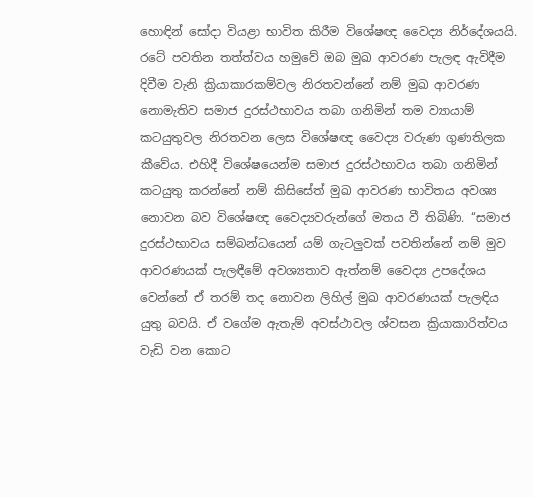හොඳින් සෝදා වියළා භාවිත කිරීම විශේෂඥ වෛද්‍ය නිර්දේශයයි. රටේ පවතින තත්ත්වය හමුවේ ඔබ මුඛ ආවරණ පැලඳ ඇවිදීම දිවීම වැනි ක්‍රියාකාරකම්වල නිරතවන්නේ නම් මුඛ ආවරණ නොමැතිව සමාජ දුරස්ථභාවය තබා ගනිමින් තම ව්‍යායාම් කටයුතුවල නිරතවන ලෙස විශේෂඥ වෛද්‍ය වරුණ ගුණතිලක කීවේය. එහිදී විශේෂයෙන්ම සමාජ දුරස්ථභාවය තබා ගනිමින් කටයුතු කරන්නේ නම් කිසිසේත් මුඛ ආවරණ භාවිතය අවශ්‍ය නොවන බව විශේෂඥ වෛද්‍යවරුන්ගේ මතය වී තිබිණි. ‘‘සමාජ දුරස්ථභාවය සම්බන්ධයෙන් යම් ගැටලුවක් පවතින්නේ නම් මුව ආවරණයක් පැලඳීමේ අවශ්‍යතාව ඇත්නම් වෛද්‍ය උපදේශය වෙන්නේ ඒ තරම් තද නොවන ලිහිල් මුඛ ආවරණයක් පැලඳිය යුතු බවයි. ඒ වගේම ඇතැම් අවස්ථාවල ශ්වසන ක්‍රියාකාරිත්වය වැඩි වන කොට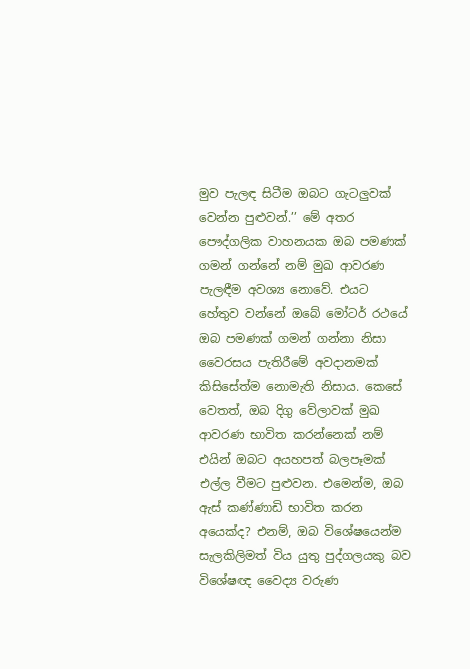මුව පැලඳ සිටීම ඔබට ගැටලුවක් වෙන්න පුළුවන්.’’ මේ අතර පෞද්ගලික වාහනයක ඔබ පමණක් ගමන් ගන්නේ නම් මුඛ ආවරණ පැලඳීම අවශ්‍ය නොවේ. එයට හේතුව වන්නේ ඔබේ මෝටර් රථයේ ඔබ පමණක් ගමන් ගන්නා නිසා වෛරසය පැතිරීමේ අවදානමක් කිසිසේත්ම නොමැති නිසාය. කෙසේ වෙතත්, ඔබ දිගු වේලාවක් මුඛ ආවරණ භාවිත කරන්නෙක් නම් එයින් ඔබට අයහපත් බලපෑමක් එල්ල වීමට පුළුවන. එමෙන්ම, ඔබ ඇස් කණ්ණාඩි භාවිත කරන අයෙක්ද? එනම්, ඔබ විශේෂයෙන්ම සැලකිලිමත් විය යුතු පුද්ගලයකු බව විශේෂඥ වෛද්‍ය වරුණ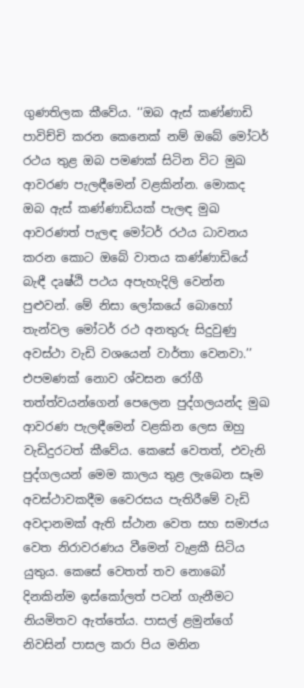ගුණතිලක කීවේය. ‘‘ඔබ ඇස් කණ්ණාඩි පාවිච්චි කරන කෙනෙක් නම් ඔබේ මෝටර් රථය තුළ ඔබ පමණක් සිටින විට මුඛ ආවරණ පැලඳීමෙන් වළකින්න. මොකද ඔබ ඇස් කණ්ණාඩියක් පැලඳ මුඛ ආවරණත් පැලඳ මෝටර් රථය ධාවනය කරන කොට ඔබේ වාතය කණ්ණාඩියේ බැඳී දෘෂ්ඨි පථය අපැහැදිලි වෙන්න පුළුවන්. මේ නිසා ලෝකයේ බොහෝ තැන්වල මෝටර් රථ අනතුරු සිදුවුණු අවස්ථා වැඩි වශයෙන් වාර්තා වෙනවා.’’ එපමණක් නොව ශ්වසන රෝගී තත්ත්වයන්ගෙන් පෙලෙන පුද්ගලයන්ද මුඛ ආවරණ පැලඳීමෙන් වළකින ලෙස ඔහු වැඩිදුරටත් කීවේය. කෙසේ වෙතත්, එවැනි පුද්ගලයන් මෙම කාලය තුළ ලැබෙන සෑම අවස්ථාවකදීම වෛරසය පැතිරීමේ වැඩි අවදානමක් ඇති ස්ථාන වෙත සහ සමාජය වෙත නිරාවරණය වීමෙන් වැළකී සිටිය යුතුය. කෙසේ වෙතත් තව නොබෝ දිනකින්ම ඉස්කෝලත් පටන් ගැනීමට නියමිතව ඇත්තේය. පාසල් ළමුන්ගේ නිවසින් පාසල කරා පිය මනින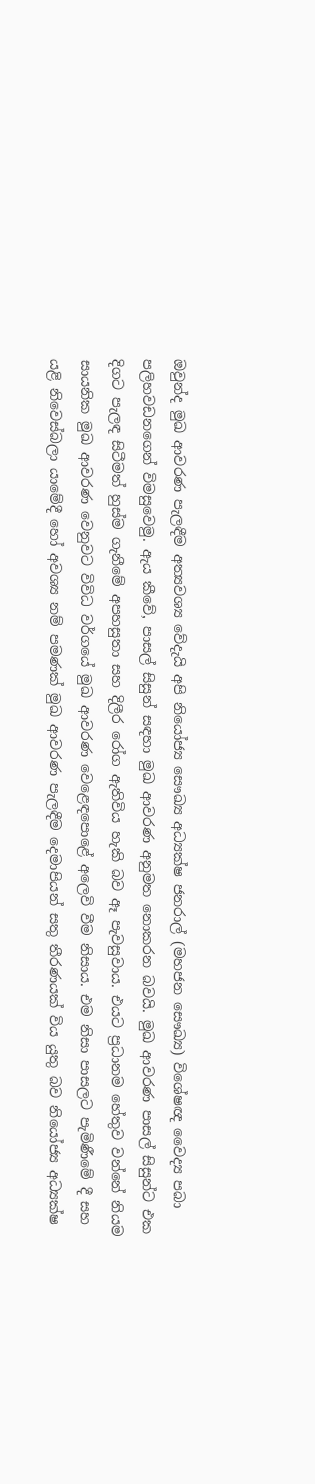ඔවුන්ද මුඛ ආවරණ පැලඳීම අත්‍යවශ්‍ය වේදැයි අපි නියෝජ්‍ය සෞඛ්‍ය අධ්‍යක්ෂ ජනරාල් (මහජන සෞඛ්‍ය) විශේෂඥ වෛද්‍ය පබා පලිහවඩනගෙන් විමසුවෙමු. ඇය කීවේ, පාසල් සිසුන් සඳහා මුඛ ආවරණ අනුමත නොකරන බවයි. මුඛ ආවරණ පාසල් සිසුන්ට එක දිගට පැලඳ සිටීමත් හුස්ම ගැනීමේ අපහසුතා සහ දිලීර රෝග ඇතිවිය හැකි බව ඈ පැවසුවාය. එයට ප්‍රධානම හේතුව වන්නේ නියම සායනික මුඛ ආවරණ වෙනුවට විවිධ වර්ගයේ මුඛ ආවරණ වෙළෙඳපොළේ අලෙවි වීම නිසාය. එම නිසා පාසලට පැමිණීමේ දී සහ යළි නිවෙස්බලා යාමේදී හෝ අවශ්‍ය නම් පමණක් මුඛ ආවරණ පැලඳීම දෙමාපියන් සතු තීරණයක් විය යුතු බව නියෝජ්‍ය අධ්‍යක්ෂ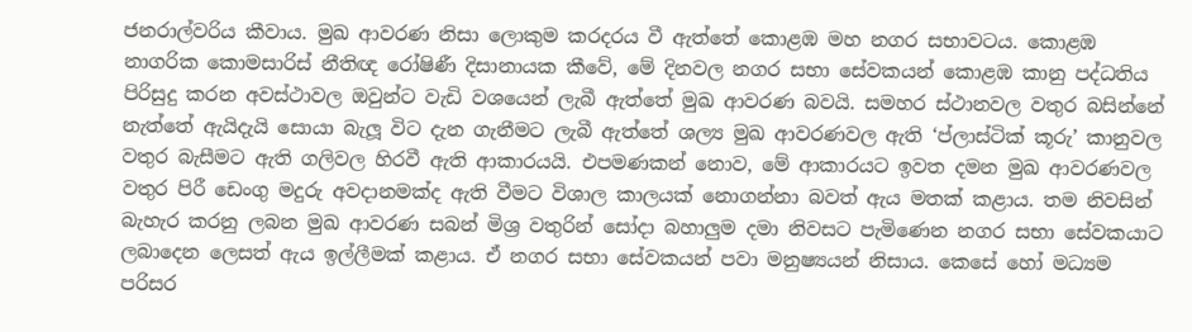ජනරාල්වරිය කීවාය. මුඛ ආවරණ නිසා ලොකුම කරදරය වී ඇත්තේ කොළඹ මහ නගර සභාවටය. කොළඹ නාගරික කොමසාරිස් නීතිඥ රෝෂිණී දිසානායක කීවේ, මේ දිනවල නගර සභා සේවකයන් කොළඹ කානු පද්ධතිය පිරිසුදු කරන අවස්ථාවල ඔවුන්ට වැඩි වශයෙන් ලැබී ඇත්තේ මුඛ ආවරණ බවයි. සමහර ස්ථානවල වතුර බසින්නේ නැත්තේ ඇයිදැයි සොයා බැලූ විට දැන ගැනීමට ලැබී ඇත්තේ ශල්‍ය මුඛ ආවරණවල ඇති ‘ප්ලාස්ටික් කූරු’ කානුවල වතුර බැසීමට ඇති ගලිවල හිරවී ඇති ආකාරයයි. එපමණකන් නොව, මේ ආකාරයට ඉවත දමන මුඛ ආවරණවල වතුර පිරී ඩෙංගු මදුරු අවදානමක්ද ඇති වීමට විශාල කාලයක් නොගන්නා බවත් ඇය මතක් කළාය. තම නිවසින් බැහැර කරනු ලබන මුඛ ආවරණ සබන් මිශ්‍ර වතුරින් සෝදා බහාලුම දමා නිවසට පැමිණෙන නගර සභා සේවකයාට ලබාදෙන ලෙසත් ඇය ඉල්ලීමක් කළාය. ඒ නගර සභා සේවකයන් පවා මනුෂ්‍යයන් නිසාය. කෙසේ හෝ මධ්‍යම පරිසර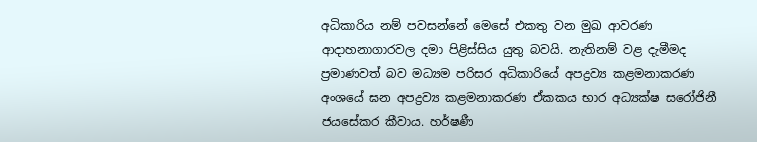අධිකාරිය නම් පවසන්නේ මෙසේ එකතු වන මුඛ ආවරණ ආදාහනාගාරවල දමා පිළිස්සිය යුතු බවයි. නැතිනම් වළ දැමීමද ප්‍රමාණවත් බව මධ්‍යම පරිසර අධිකාරියේ අපද්‍රව්‍ය කළමනාකරණ අංශයේ ඝන අපද්‍රව්‍ය කළමනාකරණ ඒකකය භාර අධ්‍යක්ෂ සරෝජිනී ජයසේකර කීවාය. හර්ෂණී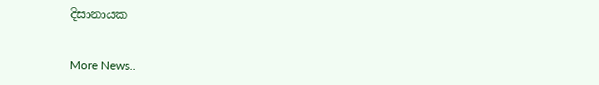දිසානායක


More News..